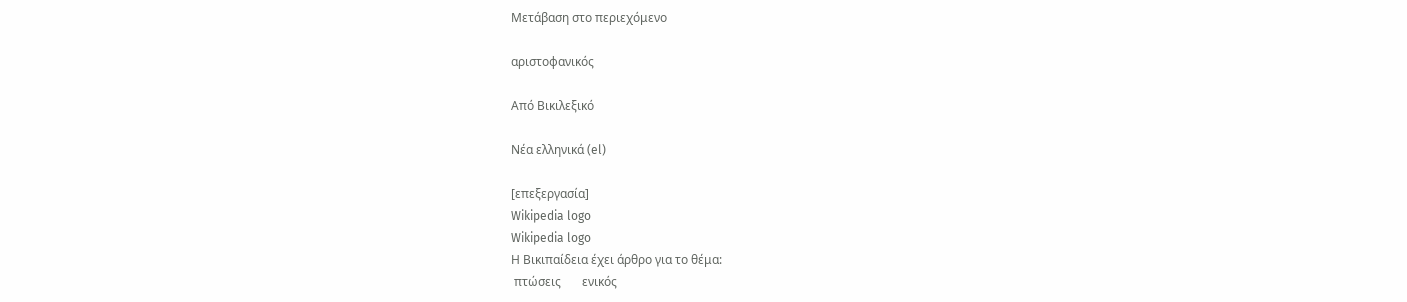Μετάβαση στο περιεχόμενο

αριστοφανικός

Από Βικιλεξικό

Νέα ελληνικά (el)

[επεξεργασία]
Wikipedia logo
Wikipedia logo
Η Βικιπαίδεια έχει άρθρο για το θέμα:
 πτώσεις       ενικός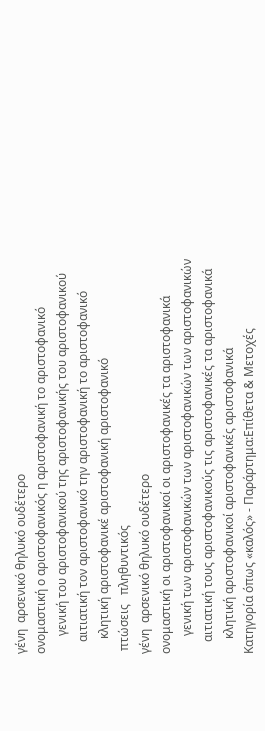γένη  αρσενικό θηλυκό ουδέτερο
ονομαστική ο αριστοφανικός η αριστοφανική το αριστοφανικό
      γενική του αριστοφανικού της αριστοφανικής του αριστοφανικού
    αιτιατική τον αριστοφανικό την αριστοφανική το αριστοφανικό
     κλητική αριστοφανικέ αριστοφανική αριστοφανικό
 πτώσεις   πληθυντικός
γένη  αρσενικό θηλυκό ουδέτερο
ονομαστική οι αριστοφανικοί οι αριστοφανικές τα αριστοφανικά
      γενική των αριστοφανικών των αριστοφανικών των αριστοφανικών
    αιτιατική τους αριστοφανικούς τις αριστοφανικές τα αριστοφανικά
     κλητική αριστοφανικοί αριστοφανικές αριστοφανικά
Κατηγορία όπως «καλός» - Παράρτημα:Επίθετα & Μετοχές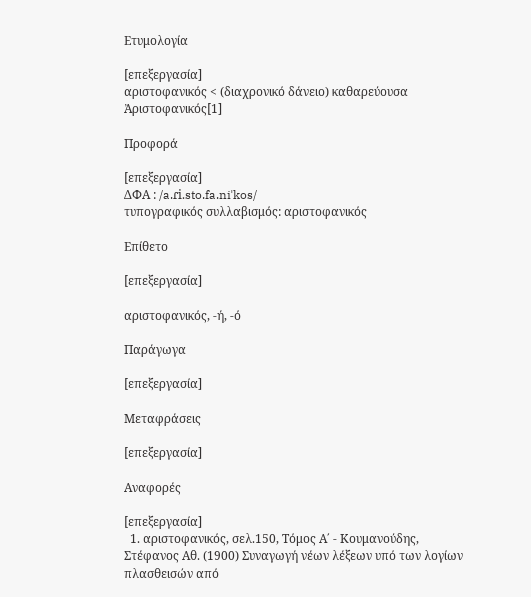Ετυμολογία

[επεξεργασία]
αριστοφανικός < (διαχρονικό δάνειο) καθαρεύουσα Ἀριστοφανικός[1]

Προφορά

[επεξεργασία]
ΔΦΑ : /a.ɾi.sto.fa.niˈkos/
τυπογραφικός συλλαβισμός: αριστοφανικός

Επίθετο

[επεξεργασία]

αριστοφανικός, -ή, -ό

Παράγωγα

[επεξεργασία]

Μεταφράσεις

[επεξεργασία]

Αναφορές

[επεξεργασία]
  1. αριστοφανικός, σελ.150, Τόμος Α΄ - Κουμανούδης, Στέφανος Αθ. (1900) Συναγωγή νέων λέξεων υπό των λογίων πλασθεισών από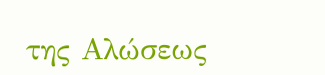της Αλώσεως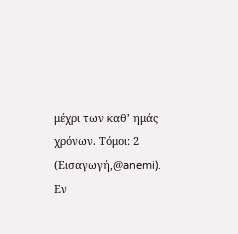μέχρι των καθ’ ημάς χρόνων. Τόμοι: 2 (Εισαγωγή,@anemi). Εν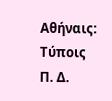Αθήναις: Τύποις Π. Δ.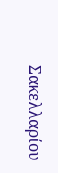Σακελλαρίου